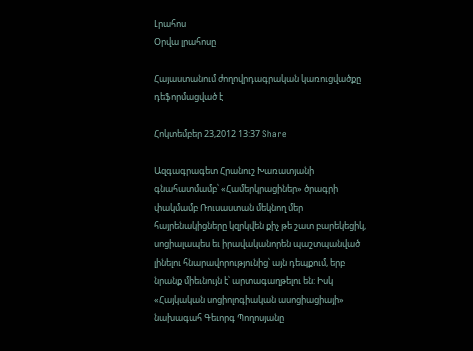Լրահոս
Օրվա լրահոսը

Հայաստանում ժողովրդագրական կառուցվածքը դեֆորմացված է

Հոկտեմբեր 23,2012 13:37 Share

Ազգագրագետ Հրանուշ Խառատյանի գնահատմամբ՝ «Համերկրացիներ» ծրագրի փակմամբ Ռուսաստան մեկնող մեր հայրենակիցները կզրկվեն քիչ թե շատ բարեկեցիկ, սոցիալապես եւ իրավականորեն պաշտպանված լինելու հնարավորությունից՝ այն դեպքում, երբ նրանք միեւնույն է՝ արտագաղթելու են: Իսկ «Հայկական սոցիոլոգիական ասոցիացիայի» նախագահ Գեւորգ Պողոսյանը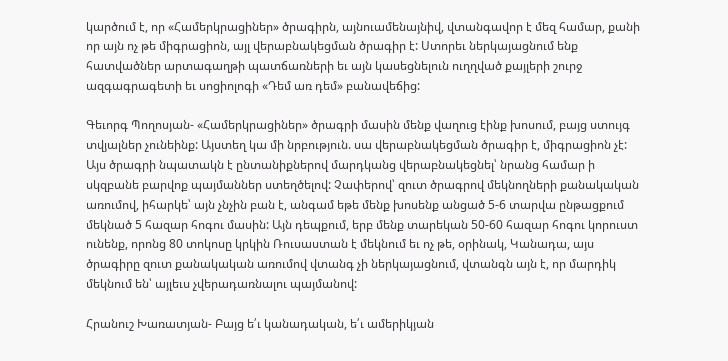կարծում է, որ «Համերկրացիներ» ծրագիրն, այնուամենայնիվ, վտանգավոր է մեզ համար, քանի որ այն ոչ թե միգրացիոն, այլ վերաբնակեցման ծրագիր է: Ստորեւ ներկայացնում ենք հատվածներ արտագաղթի պատճառների եւ այն կասեցնելուն ուղղված քայլերի շուրջ ազգագրագետի եւ սոցիոլոգի «Դեմ առ դեմ» բանավեճից:

Գեւորգ Պողոսյան- «Համերկրացիներ» ծրագրի մասին մենք վաղուց էինք խոսում, բայց ստույգ տվյալներ չունեինք: Այստեղ կա մի նրբություն. սա վերաբնակեցման ծրագիր է, միգրացիոն չէ: Այս ծրագրի նպատակն է ընտանիքներով մարդկանց վերաբնակեցնել՝ նրանց համար ի սկզբանե բարվոք պայմաններ ստեղծելով: Չափերով՝ զուտ ծրագրով մեկնողների քանակական առումով, իհարկե՝ այն չնչին բան է, անգամ եթե մենք խոսենք անցած 5-6 տարվա ընթացքում մեկնած 5 հազար հոգու մասին: Այն դեպքում, երբ մենք տարեկան 50-60 հազար հոգու կորուստ ունենք, որոնց 80 տոկոսը կրկին Ռուսաստան է մեկնում եւ ոչ թե, օրինակ, Կանադա, այս ծրագիրը զուտ քանակական առումով վտանգ չի ներկայացնում, վտանգն այն է, որ մարդիկ մեկնում են՝ այլեւս չվերադառնալու պայմանով:

Հրանուշ Խառատյան- Բայց ե՛ւ կանադական, ե՛ւ ամերիկյան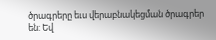ծրագրերը եւս վերաբնակեցման ծրագրեր են: Եվ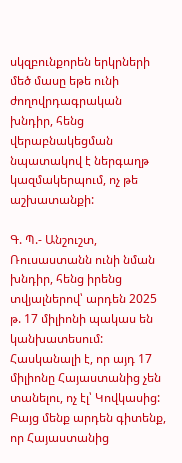սկզբունքորեն երկրների մեծ մասը եթե ունի ժողովրդագրական խնդիր, հենց վերաբնակեցման նպատակով է ներգաղթ կազմակերպում, ոչ թե աշխատանքի:

Գ. Պ.- Անշուշտ, Ռուսաստանն ունի նման խնդիր, հենց իրենց տվյալներով՝ արդեն 2025 թ. 17 միլիոնի պակաս են կանխատեսում: Հասկանալի է, որ այդ 17 միլիոնը Հայաստանից չեն տանելու, ոչ էլ՝ Կովկասից: Բայց մենք արդեն գիտենք, որ Հայաստանից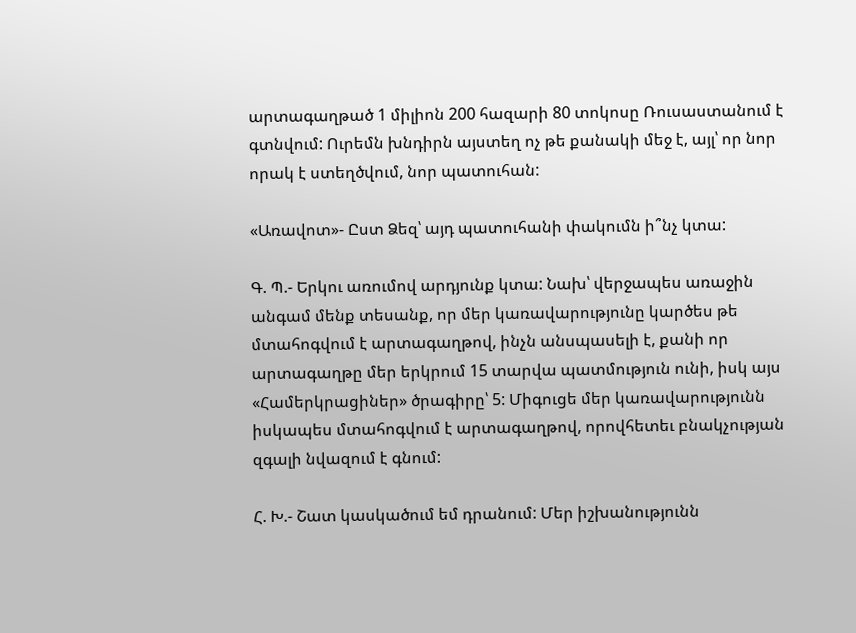արտագաղթած 1 միլիոն 200 հազարի 80 տոկոսը Ռուսաստանում է գտնվում: Ուրեմն խնդիրն այստեղ ոչ թե քանակի մեջ է, այլ՝ որ նոր որակ է ստեղծվում, նոր պատուհան:

«Առավոտ»- Ըստ Ձեզ՝ այդ պատուհանի փակումն ի՞նչ կտա:

Գ. Պ.- Երկու առումով արդյունք կտա: Նախ՝ վերջապես առաջին անգամ մենք տեսանք, որ մեր կառավարությունը կարծես թե մտահոգվում է արտագաղթով, ինչն անսպասելի է, քանի որ արտագաղթը մեր երկրում 15 տարվա պատմություն ունի, իսկ այս «Համերկրացիներ» ծրագիրը՝ 5: Միգուցե մեր կառավարությունն իսկապես մտահոգվում է արտագաղթով, որովհետեւ բնակչության զգալի նվազում է գնում:

Հ. Խ.- Շատ կասկածում եմ դրանում: Մեր իշխանությունն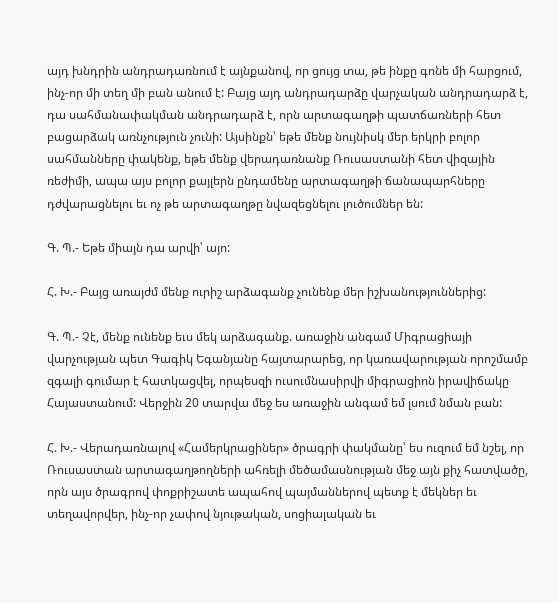այդ խնդրին անդրադառնում է այնքանով, որ ցույց տա, թե ինքը գոնե մի հարցում, ինչ-որ մի տեղ մի բան անում է: Բայց այդ անդրադարձը վարչական անդրադարձ է, դա սահմանափակման անդրադարձ է, որն արտագաղթի պատճառների հետ բացարձակ առնչություն չունի: Այսինքն՝ եթե մենք նույնիսկ մեր երկրի բոլոր սահմանները փակենք, եթե մենք վերադառնանք Ռուսաստանի հետ վիզային ռեժիմի, ապա այս բոլոր քայլերն ընդամենը արտագաղթի ճանապարհները դժվարացնելու եւ ոչ թե արտագաղթը նվազեցնելու լուծումներ են:

Գ. Պ.- Եթե միայն դա արվի՝ այո:

Հ. Խ.- Բայց առայժմ մենք ուրիշ արձագանք չունենք մեր իշխանություններից:

Գ. Պ.- Չէ, մենք ունենք եւս մեկ արձագանք. առաջին անգամ Միգրացիայի վարչության պետ Գագիկ Եգանյանը հայտարարեց, որ կառավարության որոշմամբ զգալի գումար է հատկացվել, որպեսզի ուսումնասիրվի միգրացիոն իրավիճակը Հայաստանում: Վերջին 20 տարվա մեջ ես առաջին անգամ եմ լսում նման բան:

Հ. Խ.- Վերադառնալով «Համերկրացիներ» ծրագրի փակմանը՝ ես ուզում եմ նշել, որ Ռուսաստան արտագաղթողների ահռելի մեծամասնության մեջ այն քիչ հատվածը, որն այս ծրագրով փոքրիշատե ապահով պայմաններով պետք է մեկներ եւ տեղավորվեր, ինչ-որ չափով նյութական, սոցիալական եւ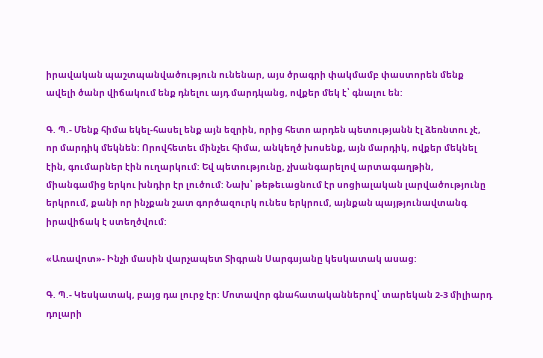իրավական պաշտպանվածություն ունենար, այս ծրագրի փակմամբ փաստորեն մենք ավելի ծանր վիճակում ենք դնելու այդ մարդկանց, ովքեր մեկ է՝ գնալու են:

Գ. Պ.- Մենք հիմա եկել-հասել ենք այն եզրին, որից հետո արդեն պետությանն էլ ձեռնտու չէ, որ մարդիկ մեկնեն: Որովհետեւ մինչեւ հիմա, անկեղծ խոսենք, այն մարդիկ, ովքեր մեկնել էին, գումարներ էին ուղարկում: Եվ պետությունը, չխանգարելով արտագաղթին, միանգամից երկու խնդիր էր լուծում: Նախ՝ թեթեւացնում էր սոցիալական լարվածությունը երկրում, քանի որ ինչքան շատ գործազուրկ ունես երկրում, այնքան պայթյունավտանգ իրավիճակ է ստեղծվում:

«Առավոտ»- Ինչի մասին վարչապետ Տիգրան Սարգսյանը կեսկատակ ասաց:

Գ. Պ.- Կեսկատակ, բայց դա լուրջ էր: Մոտավոր գնահատականներով՝ տարեկան 2-3 միլիարդ դոլարի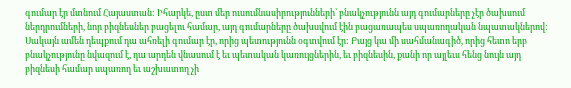գումար էր մտնում Հայաստան: Իհարկե, ըստ մեր ուսումնասիրությունների՝ բնակչությունն այդ գումարները չէր ծախսում ներդրումների, նոր բիզնեսներ բացելու համար, այդ գումարները ծախսվում էին բացառապես սպառողական նպատակներով: Սակայն ամեն դեպքում դա ահռելի գումար էր, որից պետությունն օգտվում էր: Բայց կա մի սահմանագիծ, որից հետո երբ բնակչությունը նվազում է, դա արդեն վնասում է եւ պետական կառույցներին, եւ բիզնեսին, քանի որ այլեւս հենց նույն այդ բիզնեսի համար սպառող եւ աշխատող չի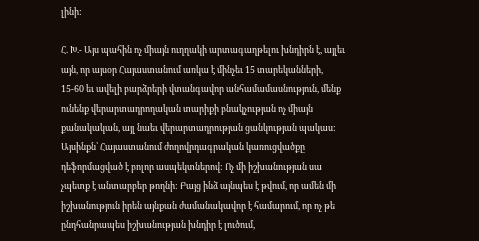լինի:

Հ. Խ.- Այս պահին ոչ միայն ուղղակի արտագաղթելու խնդիրն է, այլեւ այն, որ այսօր Հայաստանում առկա է մինչեւ 15 տարեկանների, 15-60 եւ ավելի բարձրերի վտանգավոր անհամամասնություն, մենք ունենք վերարտադրողական տարիքի բնակչության ոչ միայն քանակական, այլ նաեւ վերարտադրության ցանկության պակաս: Այսինքն՝ Հայաստանում ժողովրդագրական կառուցվածքը դեֆորմացված է բոլոր ասպեկտներով: Ոչ մի իշխանության սա չպետք է անտարբեր թողնի: Բայց ինձ այնպես է թվում, որ ամեն մի իշխանություն իրեն այնքան ժամանակավոր է համարում, որ ոչ թե ընդհանրապես իշխանության խնդիր է լուծում,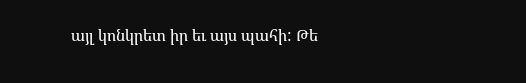այլ կոնկրետ իր եւ այս պահի: Թե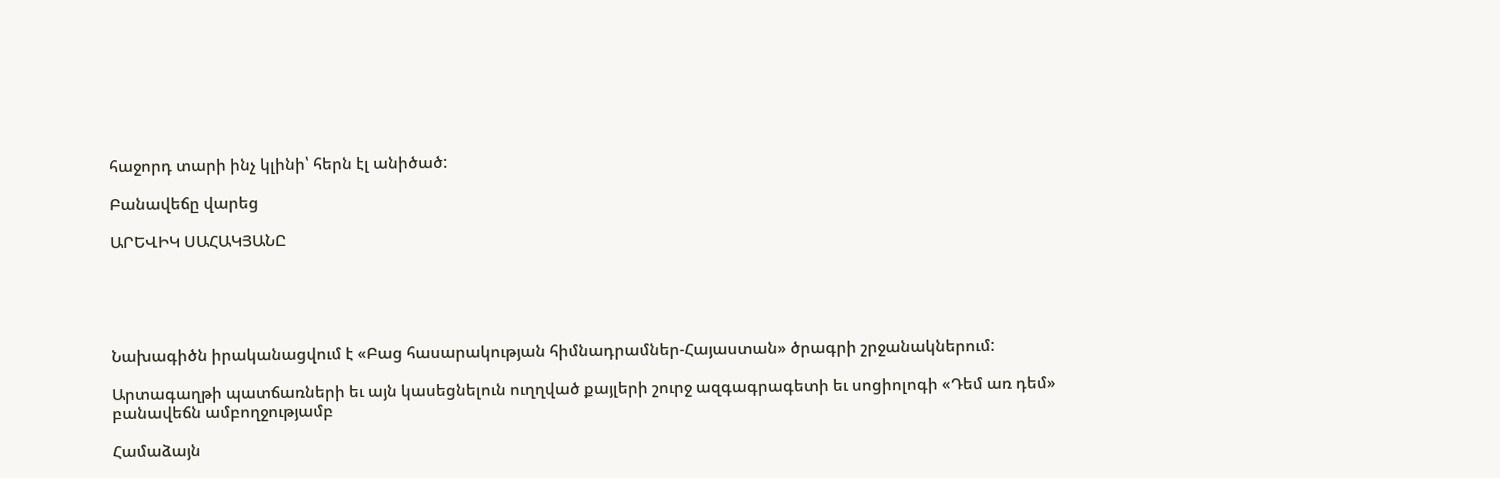հաջորդ տարի ինչ կլինի՝ հերն էլ անիծած:

Բանավեճը վարեց

ԱՐԵՎԻԿ ՍԱՀԱԿՅԱՆԸ





Նախագիծն իրականացվում է «Բաց հասարակության հիմնադրամներ-Հայաստան» ծրագրի շրջանակներում:

Արտագաղթի պատճառների եւ այն կասեցնելուն ուղղված քայլերի շուրջ ազգագրագետի եւ սոցիոլոգի «Դեմ առ դեմ» բանավեճն ամբողջությամբ

Համաձայն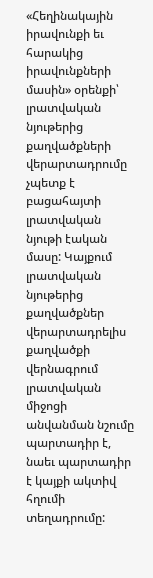«Հեղինակային իրավունքի եւ հարակից իրավունքների մասին» օրենքի՝ լրատվական նյութերից քաղվածքների վերարտադրումը չպետք է բացահայտի լրատվական նյութի էական մասը: Կայքում լրատվական նյութերից քաղվածքներ վերարտադրելիս քաղվածքի վերնագրում լրատվական միջոցի անվանման նշումը պարտադիր է, նաեւ պարտադիր է կայքի ակտիվ հղումի տեղադրումը: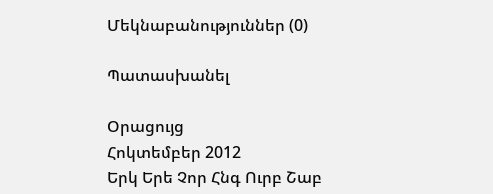Մեկնաբանություններ (0)

Պատասխանել

Օրացույց
Հոկտեմբեր 2012
Երկ Երե Չոր Հնգ Ուրբ Շաբ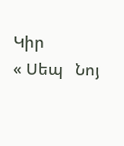Կիր
« Սեպ   Նոյ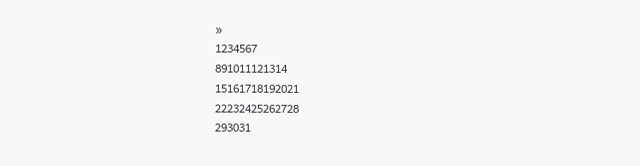»
1234567
891011121314
15161718192021
22232425262728
293031